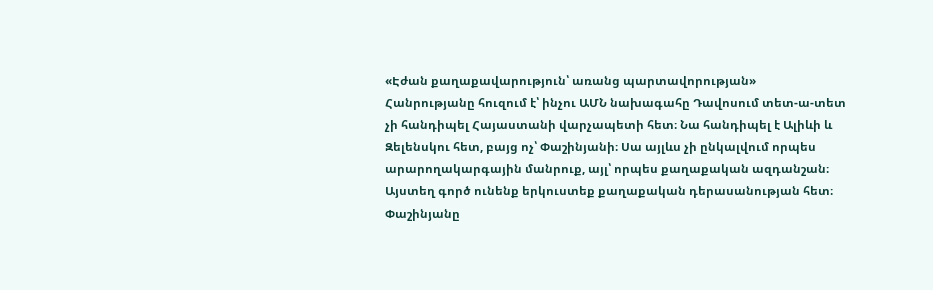«Էժան քաղաքավարություն՝ առանց պարտավորության»
Հանրությանը հուզում է՝ ինչու ԱՄՆ նախագահը Դավոսում տետ-ա-տետ չի հանդիպել Հայաստանի վարչապետի հետ։ Նա հանդիպել է Ալիևի և Զելենսկու հետ, բայց ոչ՝ Փաշինյանի։ Սա այլևս չի ընկալվում որպես արարողակարգային մանրուք, այլ՝ որպես քաղաքական ազդանշան։
Այստեղ գործ ունենք երկուստեք քաղաքական դերասանության հետ։ Փաշինյանը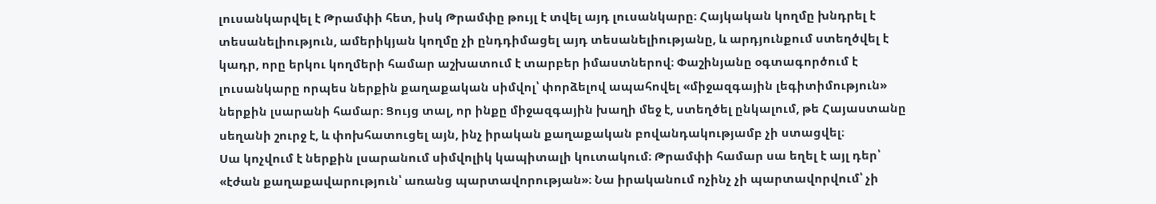լուսանկարվել է Թրամփի հետ, իսկ Թրամփը թույլ է տվել այդ լուսանկարը։ Հայկական կողմը խնդրել է տեսանելիություն, ամերիկյան կողմը չի ընդդիմացել այդ տեսանելիությանը, և արդյունքում ստեղծվել է կադր, որը երկու կողմերի համար աշխատում է տարբեր իմաստներով։ Փաշինյանը օգտագործում է լուսանկարը որպես ներքին քաղաքական սիմվոլ՝ փորձելով ապահովել «միջազգային լեգիտիմություն» ներքին լսարանի համար։ Ցույց տալ, որ ինքը միջազգային խաղի մեջ է, ստեղծել ընկալում, թե Հայաստանը սեղանի շուրջ է, և փոխհատուցել այն, ինչ իրական քաղաքական բովանդակությամբ չի ստացվել։
Սա կոչվում է ներքին լսարանում սիմվոլիկ կապիտալի կուտակում։ Թրամփի համար սա եղել է այլ դեր՝ «էժան քաղաքավարություն՝ առանց պարտավորության»։ Նա իրականում ոչինչ չի պարտավորվում՝ չի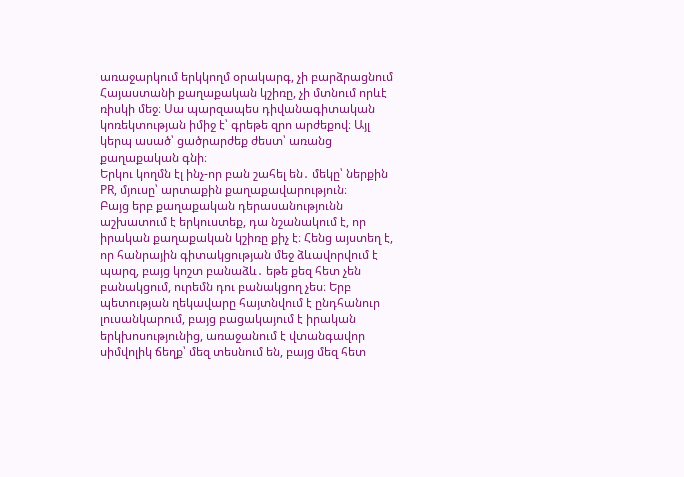առաջարկում երկկողմ օրակարգ, չի բարձրացնում Հայաստանի քաղաքական կշիռը, չի մտնում որևէ ռիսկի մեջ։ Սա պարզապես դիվանագիտական կոռեկտության իմիջ է՝ գրեթե զրո արժեքով։ Այլ կերպ ասած՝ ցածրարժեք ժեստ՝ առանց քաղաքական գնի։
Երկու կողմն էլ ինչ-որ բան շահել են․ մեկը՝ ներքին PR, մյուսը՝ արտաքին քաղաքավարություն։
Բայց երբ քաղաքական դերասանությունն աշխատում է երկուստեք, դա նշանակում է, որ իրական քաղաքական կշիռը քիչ է։ Հենց այստեղ է, որ հանրային գիտակցության մեջ ձևավորվում է պարզ, բայց կոշտ բանաձև․ եթե քեզ հետ չեն բանակցում, ուրեմն դու բանակցող չես։ Երբ պետության ղեկավարը հայտնվում է ընդհանուր լուսանկարում, բայց բացակայում է իրական երկխոսությունից, առաջանում է վտանգավոր սիմվոլիկ ճեղք՝ մեզ տեսնում են, բայց մեզ հետ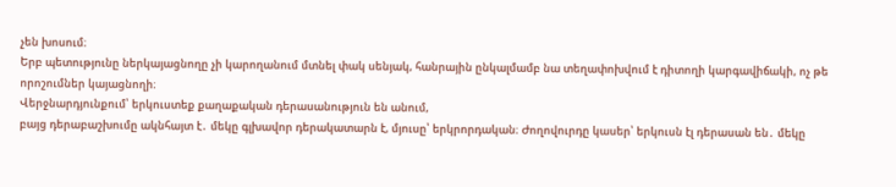չեն խոսում։
Երբ պետությունը ներկայացնողը չի կարողանում մտնել փակ սենյակ, հանրային ընկալմամբ նա տեղափոխվում է դիտողի կարգավիճակի, ոչ թե որոշումներ կայացնողի։
Վերջնարդյունքում՝ երկուստեք քաղաքական դերասանություն են անում,
բայց դերաբաշխումը ակնհայտ է․ մեկը գլխավոր դերակատարն է, մյուսը՝ երկրորդական։ Ժողովուրդը կասեր՝ երկուսն էլ դերասան են․ մեկը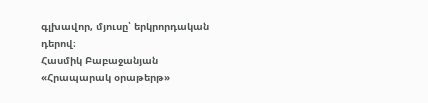գլխավոր, մյուսը՝ երկրորդական դերով։
Հասմիկ Բաբաջանյան
«Հրապարակ օրաթերթ»